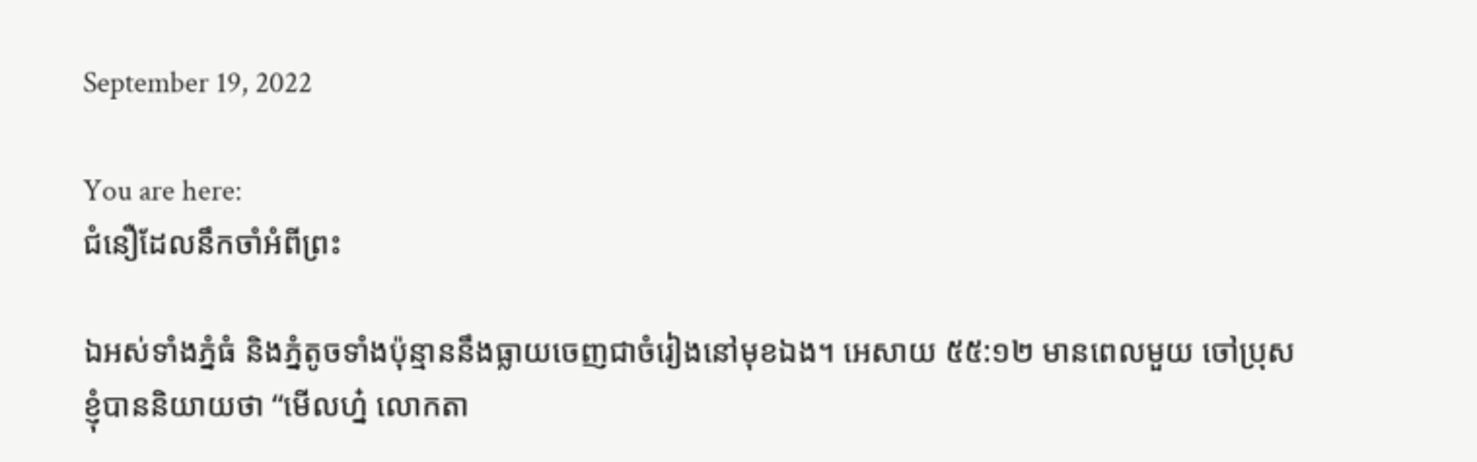September 19, 2022

You are here:
ជំនឿដែលនឹកចាំអំពីព្រះ

ឯអស់ទាំងភ្នំធំ និងភ្នំតូចទាំងប៉ុន្មាននឹងធ្លាយចេញជាចំរៀងនៅមុខឯង។ អេសាយ ៥៥:១២ មានពេលមួយ ចៅប្រុសខ្ញុំបាននិយាយថា “មើលហ្ន៎ លោកតា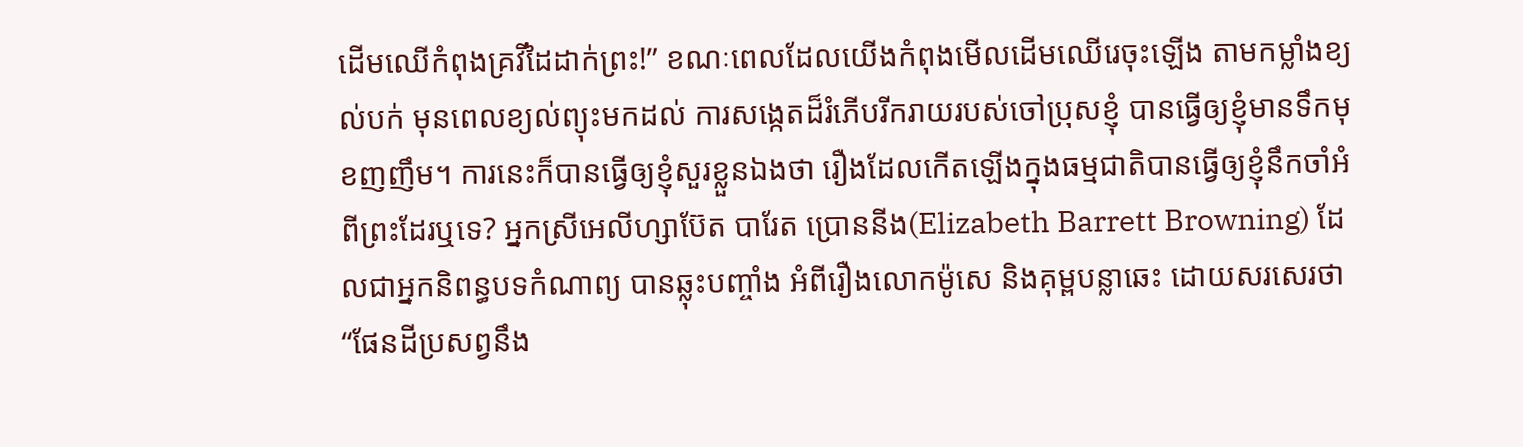ដើមឈើកំពុងគ្រវីដៃដាក់ព្រះ!” ខណៈពេលដែលយើងកំពុងមើលដើមឈើរេចុះឡើង តាមកម្លាំងខ្យល់បក់ មុនពេលខ្យល់ព្យុះមកដល់ ការសង្កេតដ៏រំភើបរីករាយរបស់ចៅប្រុសខ្ញុំ បានធ្វើឲ្យខ្ញុំមានទឹកមុខញញឹម។ ការនេះក៏បានធ្វើឲ្យខ្ញុំសួរខ្លួនឯងថា រឿងដែលកើតឡើងក្នុងធម្មជាតិបានធ្វើឲ្យខ្ញុំនឹកចាំអំពីព្រះដែរឬទេ? អ្នកស្រីអេលីហ្សាប៊ែត បារែត ប្រោននីង(Elizabeth Barrett Browning) ដែលជាអ្នកនិពន្ធបទកំណាព្យ បានឆ្លុះបញ្ចាំង អំពីរឿងលោកម៉ូសេ និងគុម្ពបន្លាឆេះ ដោយសរសេរថា “ផែនដីប្រសព្វនឹង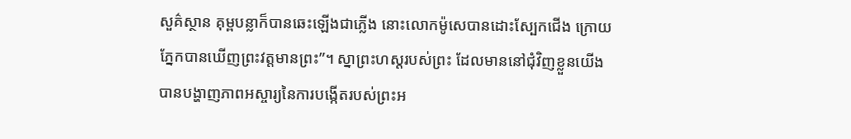សួគ៌ស្ថាន គុម្ពបន្លាក៏បានឆេះឡើងជាភ្លើង នោះលោកម៉ូសេបានដោះស្បែកជើង ក្រោយភ្នែកបានឃើញព្រះវត្តមានព្រះ”។ ស្នាព្រះហស្តរបស់ព្រះ ដែលមាននៅជុំវិញខ្លួនយើង បានបង្ហាញភាពអស្ចារ្យនៃការបង្កើតរបស់ព្រះអ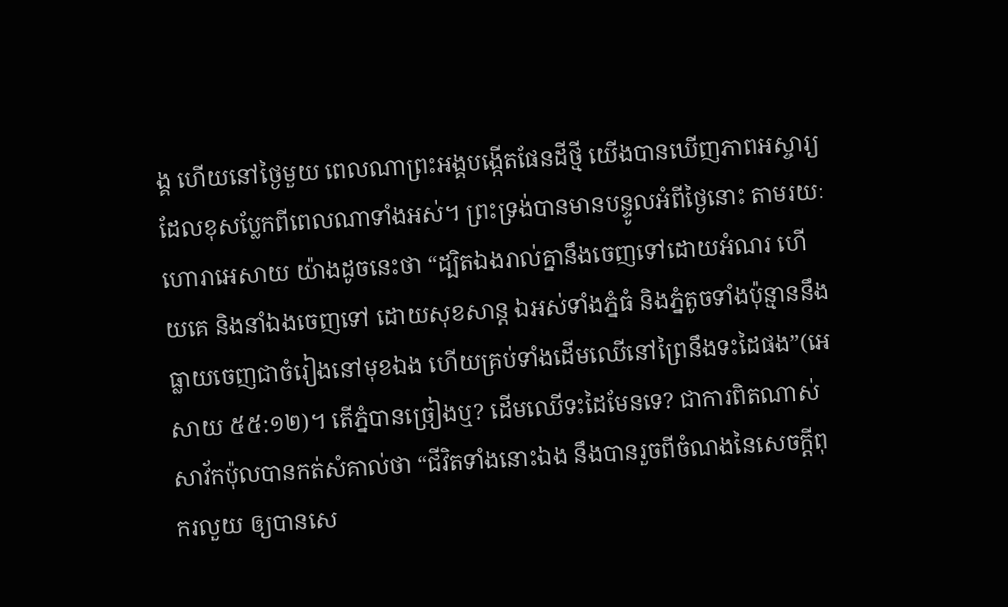ង្គ ហើយនៅថ្ងៃមួយ ពេលណាព្រះអង្គបង្កើតផែនដីថ្មី យើងបានឃើញភាពអស្ចារ្យ ដែលខុសប្លែកពីពេលណាទាំងអស់។ ព្រះទ្រង់បានមានបន្ទូលអំពីថ្ងៃនោះ តាមរយៈហោរាអេសាយ យ៉ាងដូចនេះថា “ដ្បិតឯងរាល់គ្នានឹងចេញទៅដោយអំណរ ហើយគេ និងនាំឯងចេញទៅ ដោយសុខសាន្ត ឯអស់ទាំងភ្នំធំ និងភ្នំតូចទាំងប៉ុន្មាននឹងធ្លាយចេញជាចំរៀងនៅមុខឯង ហើយគ្រប់ទាំងដើមឈើនៅព្រៃនឹងទះដៃផង”(អេសាយ ៥៥:១២)។ តើភ្នំបានច្រៀងឬ? ដើមឈើទះដៃមែនទេ? ជាការពិតណាស់ សាវ័កប៉ុលបានកត់សំគាល់ថា “ជីវិតទាំងនោះឯង នឹងបានរួចពីចំណងនៃសេចក្តីពុករលួយ ឲ្យបានសេ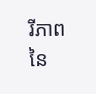រីភាពនៃ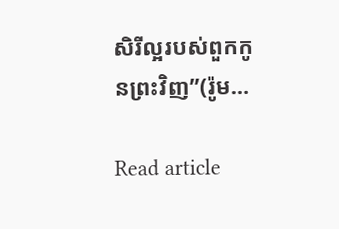សិរីល្អរបស់ពួកកូនព្រះវិញ”(រ៉ូម…

Read article